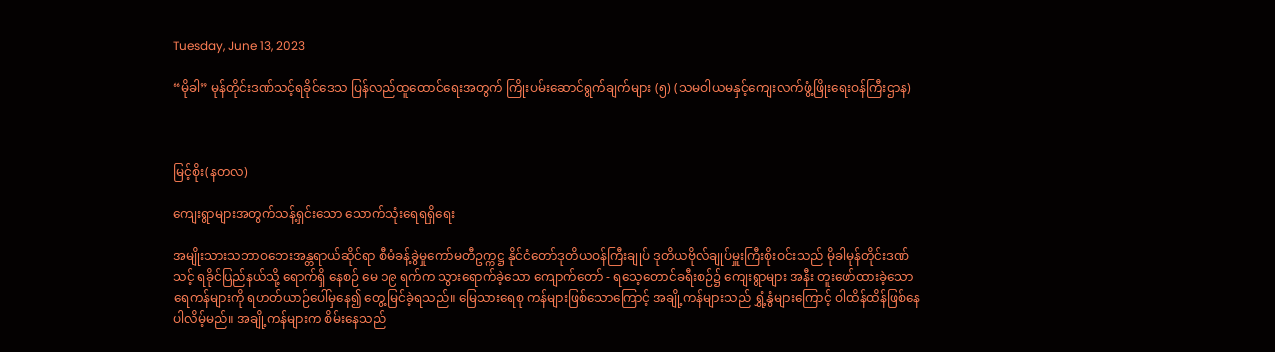Tuesday, June 13, 2023

“မိုခါ” မုန်တိုင်းဒဏ်သင့်ရခိုင်ဒေသ ပြန်လည်ထူထောင်ရေးအတွက် ကြိုးပမ်းဆောင်ရွက်ချက်များ (၅) (သမဝါယမနှင့်ကျေးလက်ဖွံ့ဖြိုးရေးဝန်ကြီးဌာန)



မြင့်စိုး(နတလ)

ကျေးရွာများအတွက်သန့်ရှင်းသော သောက်သုံးရေရရှိရေး

အမျိုးသားသဘာဝဘေးအန္တရာယ်ဆိုင်ရာ စီမံခန့်ခွဲမှုကော်မတီဥက္ကဋ္ဌ နိုင်ငံတော်ဒုတိယဝန်ကြီးချုပ် ဒုတိယဗိုလ်ချုပ်မှူးကြီးစိုးဝင်းသည် မိုခါမုန်တိုင်းဒဏ်သင့် ရခိုင်ပြည်နယ်သို့ ရောက်ရှိ နေစဉ် မေ ၁၉ ရက်က သွားရောက်ခဲ့သော ကျောက်တော် - ရသေ့တောင်ခရီးစဉ်၌ ကျေးရွာများ အနီး တူးဖော်ထားခဲ့သော ရေကန်များကို ရဟတ်ယာဉ်ပေါ်မှနေ၍ တွေ့မြင်ခဲ့ရသည်။ မြေသားရေစု ကန်များဖြစ်သောကြောင့် အချို့ကန်များသည် ရွှံ့နွံများကြောင့် ဝါထိန်ထိန်ဖြစ်နေပါလိမ့်မည်။ အချို့ကန်များက စိမ်းနေသည်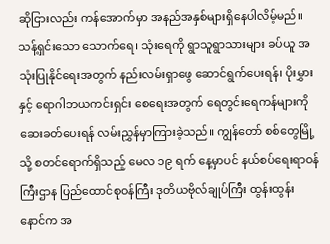ဆိုငြားလည်း ကန်အောက်မှာ အနည်အနှစ်များရှိနေပါလိမ့်မည်။ သန့်ရှင်းသော သောက်ရေ၊ သုံးရေကို ရွာသူရွာသားများ ခပ်ယူ အသုံးပြုနိုင်ရေးအတွက် နည်းလမ်းရှာဖွေ ဆောင်ရွက်ပေးရန်၊ ပိုးမွှားနှင့် ရောဂါဘယကင်းရှင်း စေရေးအတွက် ရေတွင်းရေကန်များကို ဆေးခတ်ပေးရန် လမ်းညွှန်မှာကြားခဲ့သည်။ ကျွန်တော် စစ်တွေမြို့သို့ စတင်ရောက်ရှိသည့် မေလ ၁၉ ရက် နေ့မှာပင် နယ်စပ်ရေးရာဝန်ကြီးဌာန ပြည်ထောင်စုဝန်ကြီး ဒုတိယဗိုလ်ချုပ်ကြီး ထွန်းထွန်းနောင်က အ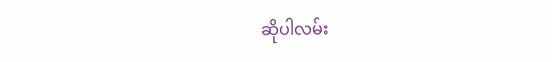ဆိုပါလမ်း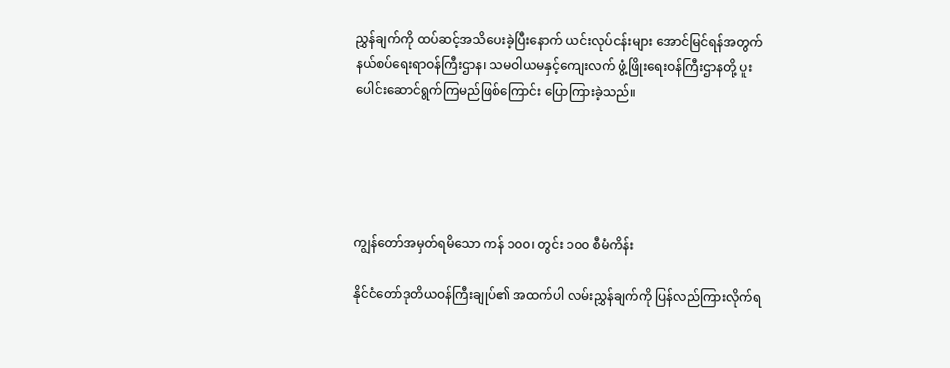ညွှန်ချက်ကို ထပ်ဆင့်အသိပေးခဲ့ပြီးနောက် ယင်းလုပ်ငန်းများ အောင်မြင်ရန်အတွက် နယ်စပ်ရေးရာဝန်ကြီးဌာန၊ သမဝါယမနှင့်ကျေးလက် ဖွံ့ဖြိုးရေးဝန်ကြီးဌာနတို့ ပူးပေါင်းဆောင်ရွက်ကြမည်ဖြစ်ကြောင်း ပြောကြားခဲ့သည်။





ကျွန်တော်အမှတ်ရမိသော ကန် ၁၀၀၊ တွင်း ၁၀၀ စီမံကိန်း

နိုင်ငံတော်ဒုတိယဝန်ကြီးချုပ်၏ အထက်ပါ လမ်းညွှန်ချက်ကို ပြန်လည်ကြားလိုက်ရ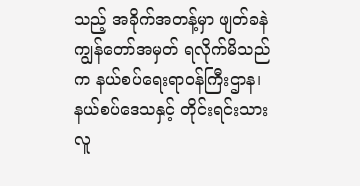သည့် အခိုက်အတန့်မှာ ဖျတ်ခနဲ ကျွန်တော်အမှတ် ရလိုက်မိသည်က နယ်စပ်ရေးရာဝန်ကြီးဌာန၊ နယ်စပ်ဒေသနှင့် တိုင်းရင်းသားလူ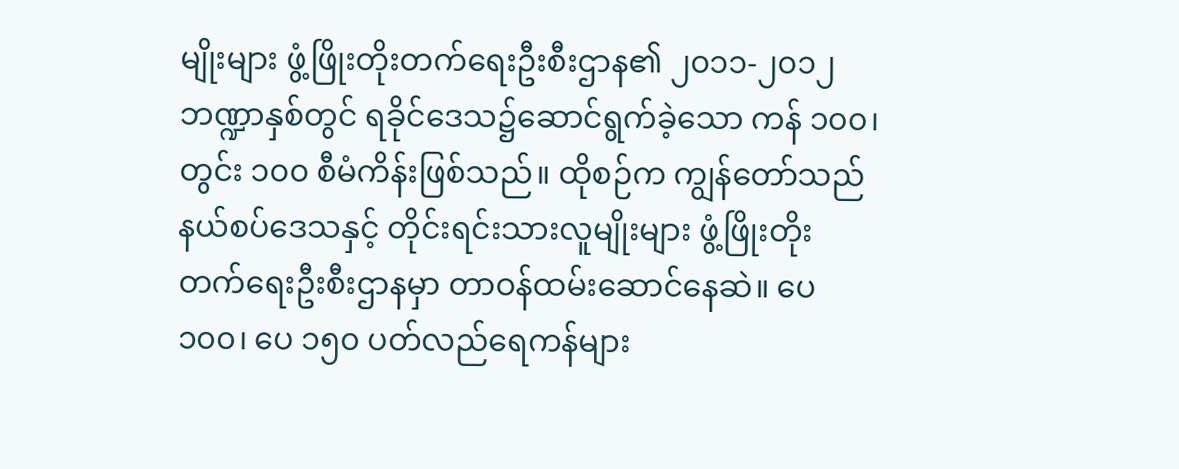မျိုးများ ဖွံ့ဖြိုးတိုးတက်ရေးဦးစီးဌာန၏ ၂၀၁၁-၂၀၁၂ ဘဏ္ဍာနှစ်တွင် ရခိုင်ဒေသ၌ဆောင်ရွက်ခဲ့သော ကန် ၁၀၀၊ တွင်း ၁၀၀ စီမံကိန်းဖြစ်သည်။ ထိုစဉ်က ကျွန်တော်သည် နယ်စပ်ဒေသနှင့် တိုင်းရင်းသားလူမျိုးများ ဖွံ့ဖြိုးတိုးတက်ရေးဦးစီးဌာနမှာ တာဝန်ထမ်းဆောင်နေဆဲ။ ပေ ၁၀၀၊ ပေ ၁၅၀ ပတ်လည်ရေကန်များ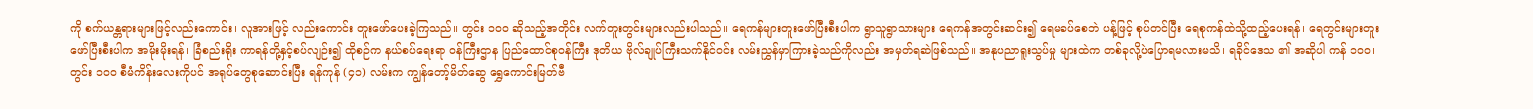ကို စက်ယန္တရားများဖြင့်လည်းကောင်း၊ လူအားဖြင့် လည်းကောင်း တူးဖော်ပေးခဲ့ကြသည်။ တွင်း ၁၀၀ ဆိုသည့်အတိုင်း လက်တူးတွင်းများလည်းပါသည်။ ရေကန်များတူးဖော်ပြီးစီးပါက ရွာသူရွာသားများ ရေကန်အတွင်းဆင်း၍ ရေမခပ်စေဘဲ ပန့်ဖြင့် စုပ်တင်ပြီး ရေစုကန်ထဲသို့ထည့်ပေးရန်၊ ရေတွင်းများတူးဖော်ပြီးစီးပါက အမိုးမိုးရန်၊ ခြံစည်းရိုး ကာရန်တို့နှင့်စပ်လျဉ်း၍ ထိုစဉ်က နယ်စပ်ရေးရာ ဝန်ကြီးဌာန ပြည်ထောင်စုဝန်ကြီး ဒုတိယ ဗိုလ်ချုပ်ကြီးသက်နိုင်ဝင်း လမ်းညွှန်မှာကြားခဲ့သည်ကိုလည်း အမှတ်ရဆဲဖြစ်သည်။ အနုပညာရူးသွပ်မှု များထဲက တစ်ခုလို့ပဲပြောရမလားမသိ၊ ရခိုင်ဒေသ ၏ အဆိုပါ ကန် ၁၀၀၊ တွင်း ၁၀၀ စီမံကိန်းလေးကိုပင် အရုပ်တွေစုဆောင်းပြီး ရန်ကုန် (၄၁) လမ်းက ကျွန်တော့်မိတ်ဆွေ ရွှေကောင်းမြတ်ဗီ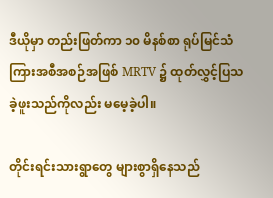ဒီယိုမှာ တည်းဖြတ်ကာ ၁၀ မိနစ်စာ ရုပ်မြင်သံကြားအစီအစဉ်အဖြစ် MRTV ၌ ထုတ်လွှင့်ပြသခဲ့ဖူးသည်ကိုလည်း မမေ့ခဲ့ပါ။

တိုင်းရင်းသားရွာတွေ များစွာရှိနေသည်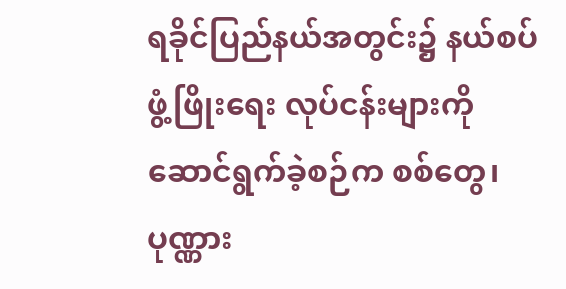ရခိုင်ပြည်နယ်အတွင်း၌ နယ်စပ်ဖွံ့ဖြိုးရေး လုပ်ငန်းများကို ဆောင်ရွက်ခဲ့စဉ်က စစ်တွေ၊ ပုဏ္ဏား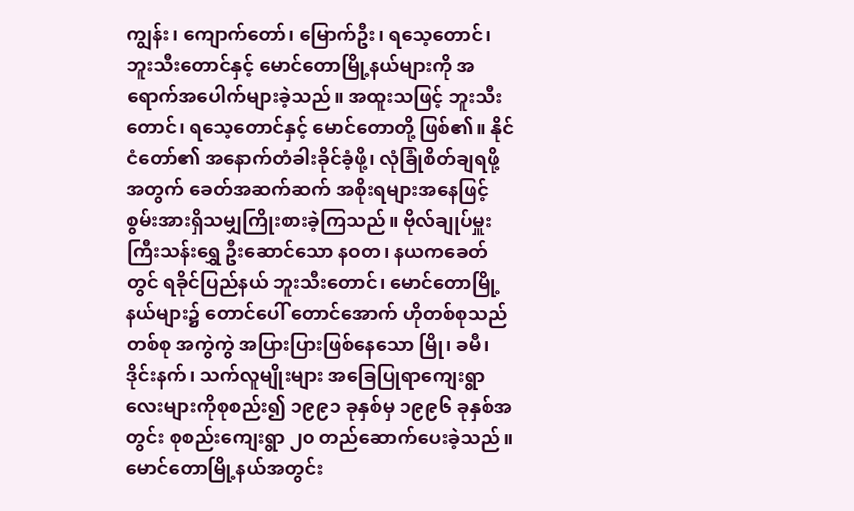ကျွန်း၊ ကျောက်တော်၊ မြောက်ဦး၊ ရသေ့တောင်၊ ဘူးသီးတောင်နှင့် မောင်တောမြို့နယ်များကို အရောက်အပေါက်များခဲ့သည်။ အထူးသဖြင့် ဘူးသီးတောင်၊ ရသေ့တောင်နှင့် မောင်တောတို့ ဖြစ်၏။ နိုင်ငံတော်၏ အနောက်တံခါးခိုင်ခံ့ဖို့၊ လုံခြုံစိတ်ချရဖို့အတွက် ခေတ်အဆက်ဆက် အစိုးရများအနေဖြင့် စွမ်းအားရှိသမျှကြိုးစားခဲ့ကြသည်။ ဗိုလ်ချုပ်မှူးကြီးသန်းရွှေ ဦးဆောင်သော နဝတ၊ နယကခေတ်တွင် ရခိုင်ပြည်နယ် ဘူးသီးတောင်၊ မောင်တောမြို့နယ်များ၌ တောင်ပေါ် တောင်အောက် ဟိုတစ်စုသည်တစ်စု အကွဲကွဲ အပြားပြားဖြစ်နေသော မြို၊ ခမီ၊ ဒိုင်းနက်၊ သက်လူမျိုးများ အခြေပြုရာကျေးရွာလေးများကိုစုစည်း၍ ၁၉၉၁ ခုနှစ်မှ ၁၉၉၆ ခုနှစ်အတွင်း စုစည်းကျေးရွာ ၂၀ တည်ဆောက်ပေးခဲ့သည်။ မောင်တောမြို့နယ်အတွင်း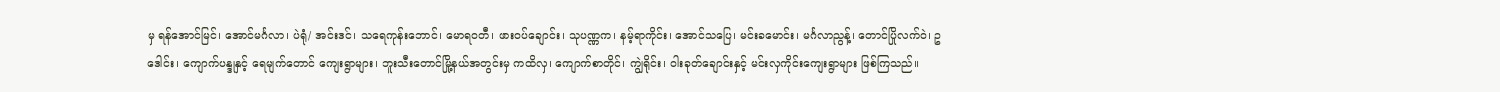မှ ရန်အောင်မြင်၊ အောင်မင်္ဂလာ၊ ပဲရုံ/ အင်းဒင်၊ သရေကုန်းဘောင်၊ မောရဝတီ၊ ဖားဝပ်ချောင်း၊ သုပဏ္ဏက၊ နမ့်ရာကိုင်း၊ အောင်သပြေ၊ မင်းခမောင်း၊ မင်္ဂလာညွန့်၊ တောင်ပြိုလက်ဝဲ၊ ဥဒေါင်း၊ ကျောက်ပန္ဒုနှင့် ရေမျက်တောင် ကျေးရွာများ၊ ဘူးသီးတောင်မြို့နယ်အတွင်းမှ ကထိလှ၊ ကျောက်စာတိုင်၊ ကျွဲရိုင်း၊ ဝါးခုတ်ချောင်းနှင့် မင်းလှကိုင်းကျေးရွာများ ဖြစ်ကြသည်။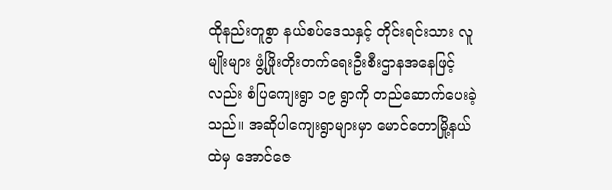ထိုနည်းတူစွာ နယ်စပ်ဒေသနှင့် တိုင်းရင်းသား လူမျိုးများ ဖွံ့ဖြိုးတိုးတက်ရေးဦးစီးဌာနအနေဖြင့် လည်း စံပြကျေးရွာ ၁၉ ရွာကို တည်ဆောက်ပေးခဲ့သည်။ အဆိုပါကျေးရွာများမှာ မောင်တောမြို့နယ် ထဲမှ အောင်ဇေ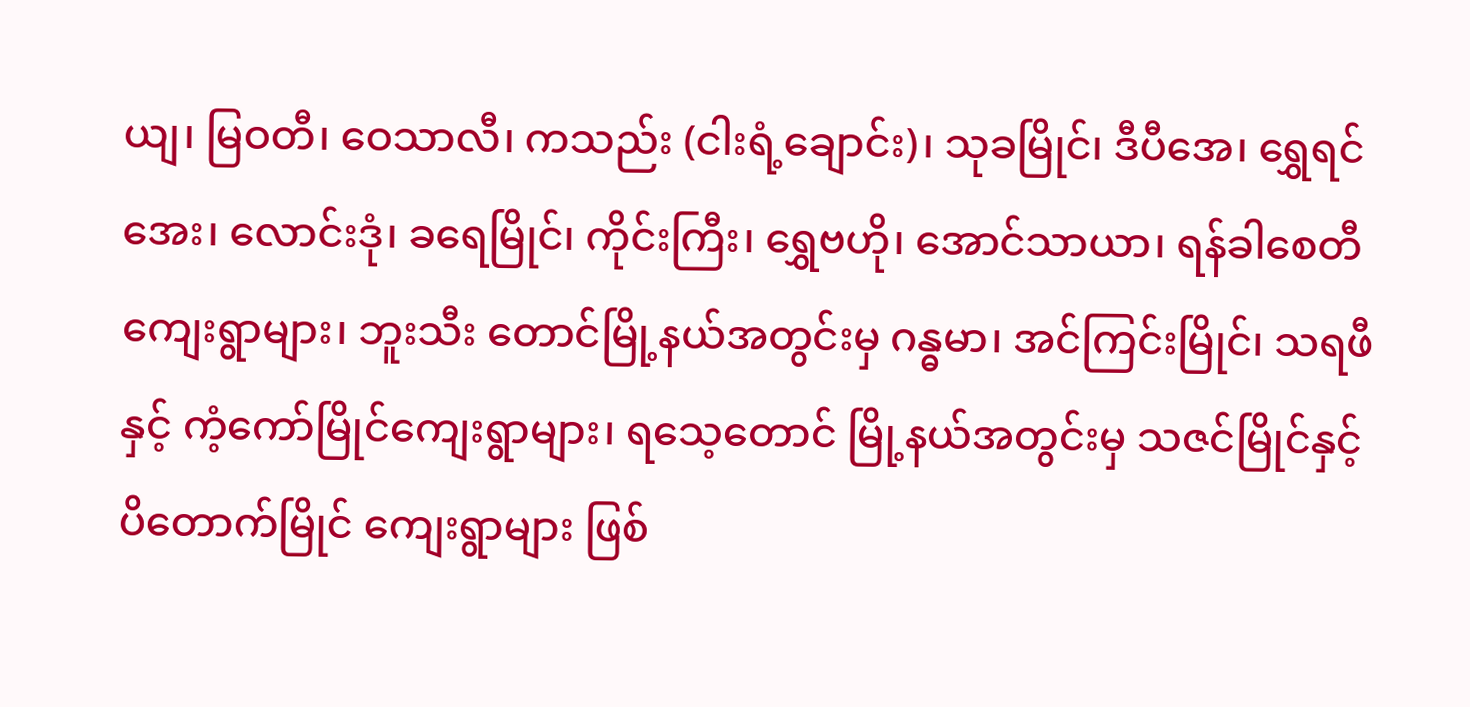ယျ၊ မြဝတီ၊ ဝေသာလီ၊ ကသည်း (ငါးရံ့ချောင်း)၊ သုခမြိုင်၊ ဒီပီအေ၊ ရွှေရင်အေး၊ လောင်းဒုံ၊ ခရေမြိုင်၊ ကိုင်းကြီး၊ ရွှေဗဟို၊ အောင်သာယာ၊ ရန်ခါစေတီကျေးရွာများ၊ ဘူးသီး တောင်မြို့နယ်အတွင်းမှ ဂန္ဓမာ၊ အင်ကြင်းမြိုင်၊ သရဖီနှင့် ကံ့ကော်မြိုင်ကျေးရွာများ၊ ရသေ့တောင် မြို့နယ်အတွင်းမှ သဇင်မြိုင်နှင့် ပိတောက်မြိုင် ကျေးရွာများ ဖြစ်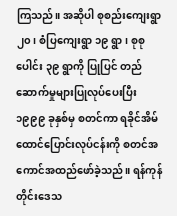ကြသည်။ အဆိုပါ စုစည်းကျေးရွာ ၂၀၊ စံပြကျေးရွာ ၁၉ ရွာ၊ စုစုပေါင်း ၃၉ ရွာကို ပြုပြင် တည်ဆောက်မှုများပြုလုပ်ပေးပြီး ၁၉၉၉ ခုနှစ်မှ စတင်ကာ ရခိုင်အိမ်ထောင်ပြောင်းလုပ်ငန်းကို စတင်အကောင်အထည်ဖော်ခဲ့သည်။ ရန်ကုန် တိုင်းဒေသ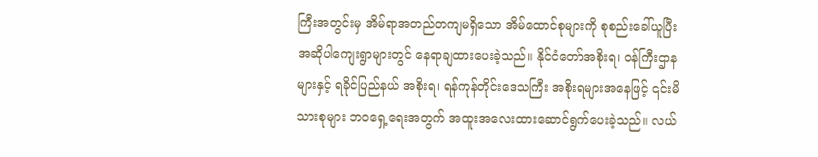ကြီးအတွင်းမှ အိမ်ရာအတည်တကျမရှိသော အိမ်ထောင်စုများကို စုစည်းခေါ်ယူပြီး အဆိုပါကျေးရွာများတွင် နေရာချထားပေးခဲ့သည်။ နိုင်ငံတော်အစိုးရ၊ ဝန်ကြီးဌာနများနှင့် ရခိုင်ပြည်နယ် အစိုးရ၊ ရန်ကုန်တိုင်းဒေသကြီး အစိုးရများအနေဖြင့် ၎င်းမိသားစုများ ဘဝရှေ့ရေးအတွက် အထူးအလေးထားဆောင်ရွက်ပေးခဲ့သည်။ လယ်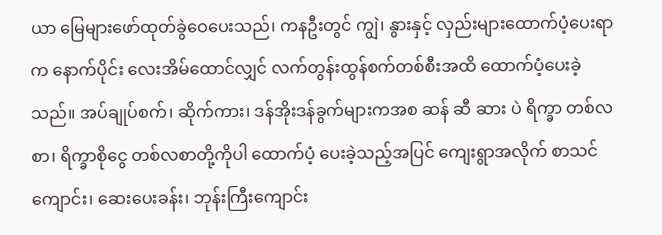ယာ မြေများဖော်ထုတ်ခွဲဝေပေးသည်၊ ကနဦးတွင် ကျွဲ၊ နွားနှင့် လှည်းများထောက်ပံ့ပေးရာက နောက်ပိုင်း လေးအိမ်ထောင်လျှင် လက်တွန်းထွန်စက်တစ်စီးအထိ ထောက်ပံ့ပေးခဲ့သည်။ အပ်ချုပ်စက်၊ ဆိုက်ကား၊ ဒန်အိုးဒန်ခွက်များကအစ ဆန် ဆီ ဆား ပဲ ရိက္ခာ တစ်လစာ၊ ရိက္ခာစိုငွေ တစ်လစာတို့ကိုပါ ထောက်ပံ့ ပေးခဲ့သည့်အပြင် ကျေးရွာအလိုက် စာသင်ကျောင်း၊ ဆေးပေးခန်း၊ ဘုန်းကြီးကျောင်း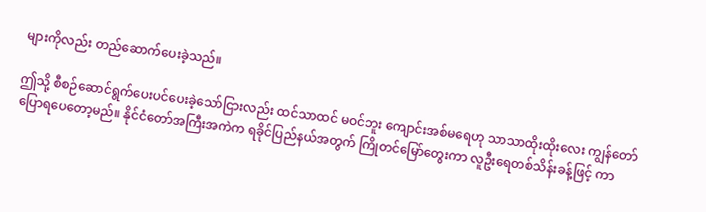များကိုလည်း တည်ဆောက်ပေးခဲ့သည်။

ဤသို့ စီစဉ်ဆောင်ရွက်ပေးပင်ပေးခဲ့သော်ငြားလည်း ထင်သာထင် မဝင်ဘူး ကျောင်းအစ်မရေဟု သာသာထိုးထိုးလေး ကျွန်တော်ပြောရပေတော့မည်။ နိုင်ငံတော်အကြီးအကဲက ရခိုင်ပြည်နယ်အတွက် ကြိုတင်မြော်တွေးကာ လူဦးရေတစ်သိန်းခန့်ဖြင့် ကာ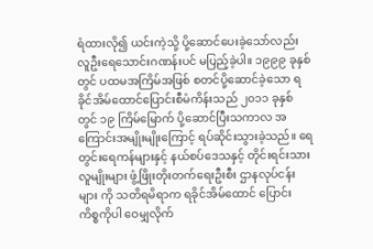ရံထားလို၍ ယင်းကဲ့သို့ ပို့ဆောင်ပေးခဲ့သော်လည်း လူဦးရေသောင်းဂဏန်းပင် မပြည့်ခဲ့ပါ။ ၁၉၉၉ ခုနှစ်တွင် ပထမအကြိမ်အဖြစ် စတင်ပို့ဆောင်ခဲ့သော ရခိုင်အိမ်ထောင်ပြောင်းစီမံကိန်းသည် ၂၀၁၁ ခုနှစ် တွင် ၁၉ ကြိမ်မြောက် ပို့ဆောင်ပြီးသကာလ အကြောင်းအမျိုးမျိုးကြောင့် ရပ်ဆိုင်းသွားခဲ့သည်။ ရေတွင်းရေကန်များနှင့် နယ်စပ်ဒေသနှင့် တိုင်းရင်းသားလူမျိုးများ ဖွံ့ဖြိုးတိုးတက်ရေးဦးစီး ဌာနလုပ်ငန်းများ ကို သတိရမိရာက ရခိုင်အိမ်ထောင် ပြောင်း ကိစ္စကိုပါ ဝေမျှလိုက်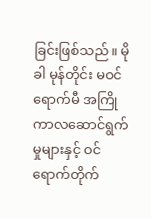ခြင်းဖြစ်သည်။ မိုခါ မုန်တိုင်း မဝင်ရောက်မီ အကြိုကာလဆောင်ရွက်မှုများနှင့် ဝင်ရောက်တိုက်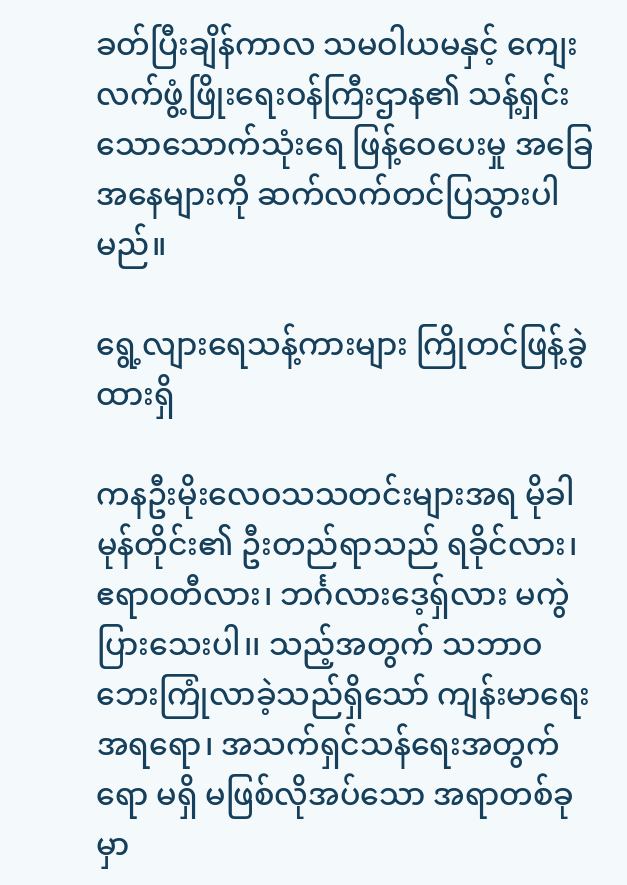ခတ်ပြီးချိန်ကာလ သမဝါယမနှင့် ကျေးလက်ဖွံ့ဖြိုးရေးဝန်ကြီးဌာန၏ သန့်ရှင်းသောသောက်သုံးရေ ဖြန့်ဝေပေးမှု အခြေအနေများကို ဆက်လက်တင်ပြသွားပါမည်။

ရွေ့လျားရေသန့်ကားများ ကြိုတင်ဖြန့်ခွဲထားရှိ

ကနဦးမိုးလေဝသသတင်းများအရ မိုခါမုန်တိုင်း၏ ဦးတည်ရာသည် ရခိုင်လား၊ ဧရာဝတီလား၊ ဘင်္ဂလားဒေ့ရှ်လား မကွဲပြားသေးပါ၊၊ သည့်အတွက် သဘာဝဘေးကြုံလာခဲ့သည်ရှိသော် ကျန်းမာရေး အရရော၊ အသက်ရှင်သန်ရေးအတွက်ရော မရှိ မဖြစ်လိုအပ်သော အရာတစ်ခုမှာ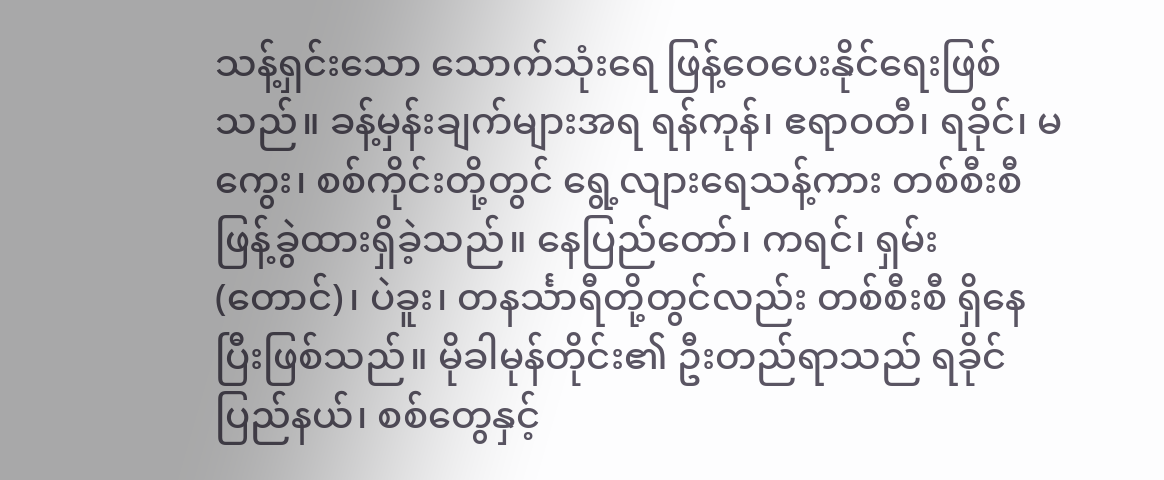သန့်ရှင်းသော သောက်သုံးရေ ဖြန့်ဝေပေးနိုင်ရေးဖြစ်သည်။ ခန့်မှန်းချက်များအရ ရန်ကုန်၊ ဧရာဝတီ၊ ရခိုင်၊ မကွေး၊ စစ်ကိုင်းတို့တွင် ရွေ့လျားရေသန့်ကား တစ်စီးစီဖြန့်ခွဲထားရှိခဲ့သည်။ နေပြည်တော်၊ ကရင်၊ ရှမ်း (တောင်)၊ ပဲခူး၊ တနင်္သာရီတို့တွင်လည်း တစ်စီးစီ ရှိနေပြီးဖြစ်သည်။ မိုခါမုန်တိုင်း၏ ဦးတည်ရာသည် ရခိုင်ပြည်နယ်၊ စစ်တွေနှင့်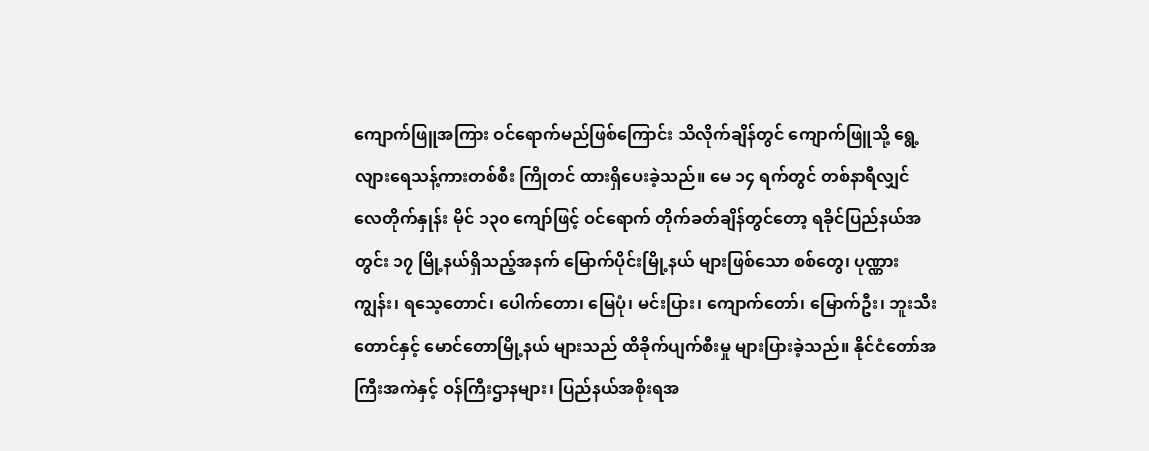ကျောက်ဖြူအကြား ဝင်ရောက်မည်ဖြစ်ကြောင်း သိလိုက်ချိန်တွင် ကျောက်ဖြူသို့ ရွေ့လျားရေသန့်ကားတစ်စီး ကြိုတင် ထားရှိပေးခဲ့သည်။ မေ ၁၄ ရက်တွင် တစ်နာရီလျှင် လေတိုက်နှုန်း မိုင် ၁၃၀ ကျော်ဖြင့် ဝင်ရောက် တိုက်ခတ်ချိန်တွင်တော့ ရခိုင်ပြည်နယ်အတွင်း ၁၇ မြို့နယ်ရှိသည့်အနက် မြောက်ပိုင်းမြို့နယ် များဖြစ်သော စစ်တွေ၊ ပုဏ္ဏားကျွန်း၊ ရသေ့တောင်၊ ပေါက်တော၊ မြေပုံ၊ မင်းပြား၊ ကျောက်တော်၊ မြောက်ဦး၊ ဘူးသီးတောင်နှင့် မောင်တောမြို့နယ် များသည် ထိခိုက်ပျက်စီးမှု များပြားခဲ့သည်။ နိုင်ငံတော်အကြီးအကဲနှင့် ဝန်ကြီးဌာနများ၊ ပြည်နယ်အစိုးရအ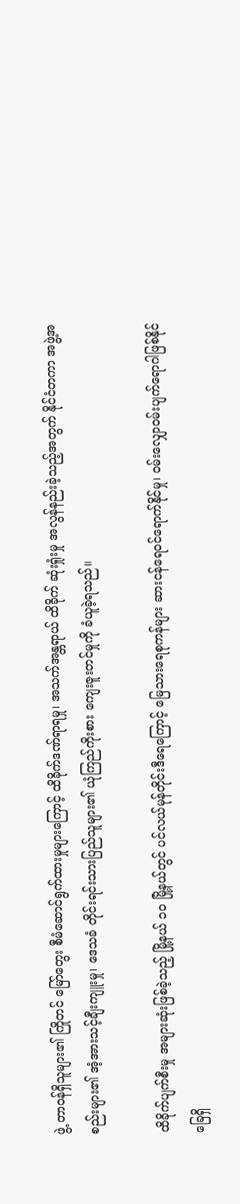ဖွဲ့ တာဝန်ရှိသူများ၏ ကြိုတင် မြော်တွေး စီမံဆောင်ရွက်ထားမှုများကြောင့် ထိခိုက်ဒဏ်ရာရမှု၊ အသက်အန္တရာယ် ထိခိုက် ဆုံးရှုံးမှု အလွန်နည်းခဲ့သည့်အတွက် နိုင်ငံတကာ အဖွဲ့အစည်းများ၏ အံ့အားသင့်ချီးကျူးမှု၊ ဒေသခံ တိုင်းရင်းသားပြည်သူများ၏ ယုံကြည်ကိုးစား ကျေးဇူးတင်မှုကို ခံယူခဲ့ရသည်။

ထိခိုက်ပျက်စီးမှု အများဆုံးဖြစ်ခဲ့သည့် မြို့နယ် ၁၀ မြို့နယ်တွင် ပင်လယ်မုန်တိုင်းဒီရေကြောင့် မြေသားရေစုကန်များ ဆားငန်ရေဝင်ရောက်နိုင်မှု၊ ဝမ်းလျှောဝမ်းပျက်ရောဂါဖြစ်နိုင်ခြေရှိ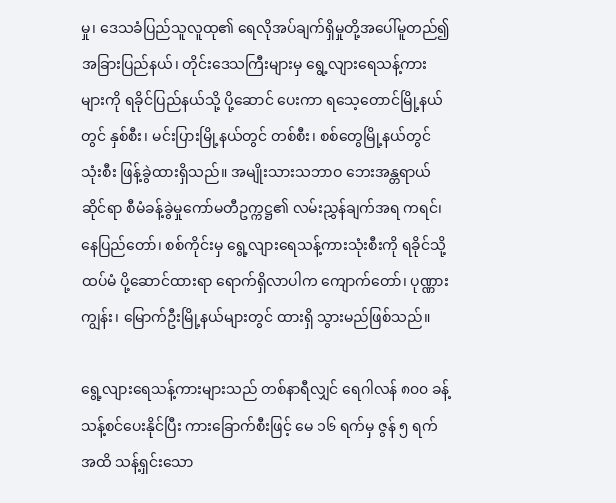မှု၊ ဒေသခံပြည်သူလူထု၏ ရေလိုအပ်ချက်ရှိမှုတို့အပေါ်မူတည်၍ အခြားပြည်နယ်၊ တိုင်းဒေသကြီးများမှ ရွေ့လျားရေသန့်ကားများကို ရခိုင်ပြည်နယ်သို့ ပို့ဆောင် ပေးကာ ရသေ့တောင်မြို့နယ်တွင် နှစ်စီး၊ မင်းပြားမြို့နယ်တွင် တစ်စီး၊ စစ်တွေမြို့နယ်တွင် သုံးစီး ဖြန့်ခွဲထားရှိသည်။ အမျိုးသားသဘာဝ ဘေးအန္တရာယ်ဆိုင်ရာ စီမံခန့်ခွဲမှုကော်မတီဥက္ကဋ္ဌ၏ လမ်းညွှန်ချက်အရ ကရင်၊ နေပြည်တော်၊ စစ်ကိုင်းမှ ရွေ့လျားရေသန့်ကားသုံးစီးကို ရခိုင်သို့ ထပ်မံ ပို့ဆောင်ထားရာ ရောက်ရှိလာပါက ကျောက်တော်၊ ပုဏ္ဏားကျွန်း၊ မြောက်ဦးမြို့နယ်များတွင် ထားရှိ သွားမည်ဖြစ်သည်။

ရွေ့လျားရေသန့်ကားများသည် တစ်နာရီလျှင် ရေဂါလန် ၈၀၀ ခန့် သန့်စင်ပေးနိုင်ပြီး ကားခြောက်စီးဖြင့် မေ ၁၆ ရက်မှ ဇွန် ၅ ရက်အထိ သန့်ရှင်းသော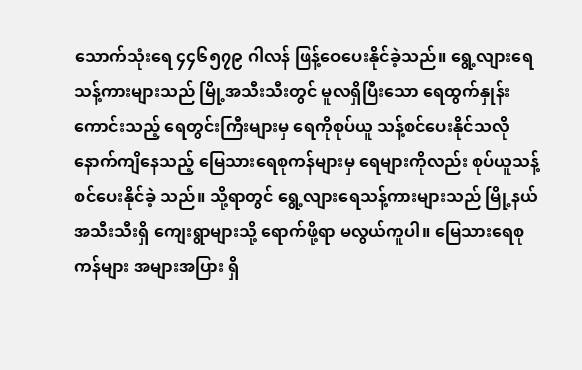သောက်သုံးရေ ၄၄၆၅၇၉ ဂါလန် ဖြန့်ဝေပေးနိုင်ခဲ့သည်။ ရွေ့လျားရေသန့်ကားများသည် မြို့အသီးသီးတွင် မူလရှိပြီးသော ရေထွက်နှုန်းကောင်းသည့် ရေတွင်းကြီးများမှ ရေကိုစုပ်ယူ သန့်စင်ပေးနိုင်သလို နောက်ကျိနေသည့် မြေသားရေစုကန်များမှ ရေများကိုလည်း စုပ်ယူသန့်စင်ပေးနိုင်ခဲ့ သည်။ သို့ရာတွင် ရွေ့လျားရေသန့်ကားများသည် မြို့နယ်အသီးသီးရှိ ကျေးရွာများသို့ ရောက်ဖို့ရာ မလွယ်ကူပါ။ မြေသားရေစုကန်များ အများအပြား ရှိ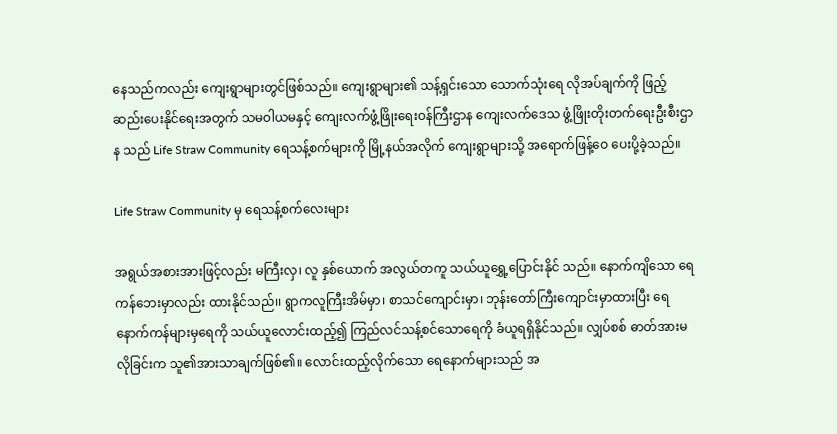နေသည်ကလည်း ကျေးရွာများတွင်ဖြစ်သည်။ ကျေးရွာများ၏ သန့်ရှင်းသော သောက်သုံးရေ လိုအပ်ချက်ကို ဖြည့်ဆည်းပေးနိုင်ရေးအတွက် သမဝါယမနှင့် ကျေးလက်ဖွံ့ဖြိုးရေးဝန်ကြီးဌာန ကျေးလက်ဒေသ ဖွံ့ဖြိုးတိုးတက်ရေးဦးစီးဌာန သည် Life Straw Community ရေသန့်စက်များကို မြို့နယ်အလိုက် ကျေးရွာများသို့ အရောက်ဖြန့်ဝေ ပေးပို့ခဲ့သည်။

Life Straw Community မှ ရေသန့်စက်လေးများ

အရွယ်အစားအားဖြင့်လည်း မကြီးလှ၊ လူ နှစ်ယောက် အလွယ်တကူ သယ်ယူရွှေ့ပြောင်းနိုင် သည်။ နောက်ကျိသော ရေကန်ဘေးမှာလည်း ထားနိုင်သည်၊၊ ရွာကလူကြီးအိမ်မှာ၊ စာသင်ကျောင်းမှာ၊ ဘုန်းတော်ကြီးကျောင်းမှာထားပြီး ရေနောက်ကန်များမှရေကို သယ်ယူလောင်းထည့်၍ ကြည်လင်သန့်စင်သောရေကို ခံယူရရှိနိုင်သည်။ လျှပ်စစ် ဓာတ်အားမလိုခြင်းက သူ၏အားသာချက်ဖြစ်၏။ လောင်းထည့်လိုက်သော ရေနောက်များသည် အ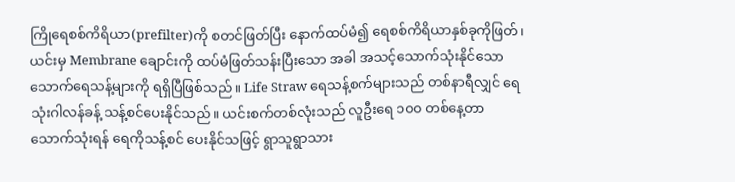ကြိုရေစစ်ကိရိယာ(prefilter)ကို စတင်ဖြတ်ပြီး နောက်ထပ်မံ၍ ရေစစ်ကိရိယာနှစ်ခုကိုဖြတ်၊ ယင်းမှ Membrane ချောင်းကို ထပ်မံဖြတ်သန်းပြီးသော အခါ အသင့်သောက်သုံးနိုင်သော သောက်ရေသန့်များကို ရရှိပြီဖြစ်သည်။ Life Straw ရေသန့်စက်များသည် တစ်နာရီလျှင် ရေသုံးဂါလန်ခန့် သန့်စင်ပေးနိုင်သည်။ ယင်းစက်တစ်လုံးသည် လူဦးရေ ၁၀၀ တစ်နေ့တာသောက်သုံးရန် ရေကိုသန့်စင် ပေးနိုင်သဖြင့် ရွာသူရွာသား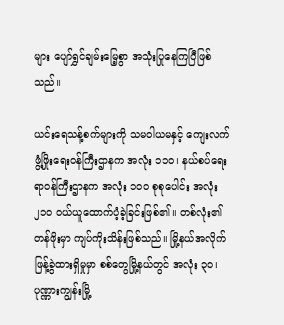များ ပျော်ရွှင်ချမ်းမြေ့စွာ အသုံးပြုနေကြပြီဖြစ်သည်။

ယင်းရေသန့်စက်များကို သမဝါယမနှင့် ကျေးလက်ဖွံ့ဖြိုးရေးဝန်ကြီးဌာနက အလုံး ၁၁၀၊ နယ်စပ်ရေးရာဝန်ကြီးဌာနက အလုံး ၁၀၀ စုစုပေါင်း အလုံး ၂၁၀ ဝယ်ယူထောက်ပံ့ခဲ့ခြင်းဖြစ်၏။ တစ်လုံး၏ တန်ဖိုးမှာ ကျပ်ကိုးသိန်းဖြစ်သည်။ မြို့နယ်အလိုက် ဖြန့်ခွဲထားရှိမှုမှာ စစ်တွေမြို့နယ်တွင် အလုံး ၃၀၊ ပုဏ္ဏားကျွန်းမြို့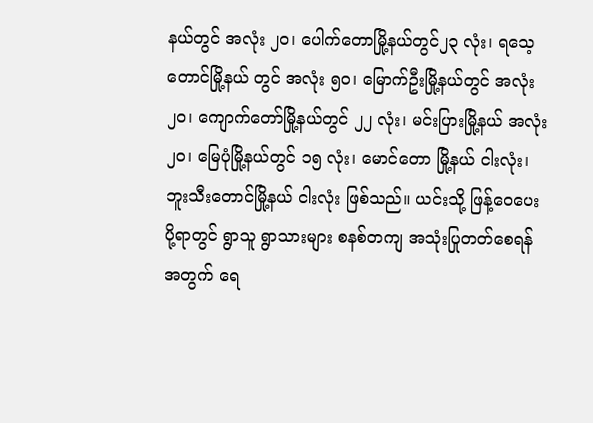နယ်တွင် အလုံး ၂၀၊ ပေါက်တောမြို့နယ်တွင်၂၃ လုံး၊ ရသေ့တောင်မြို့နယ် တွင် အလုံး ၅၀၊ မြောက်ဦးမြို့နယ်တွင် အလုံး ၂၀၊ ကျောက်တော်မြို့နယ်တွင် ၂၂ လုံး၊ မင်းပြားမြို့နယ် အလုံး ၂၀၊ မြေပုံမြို့နယ်တွင် ၁၅ လုံး၊ မောင်တော မြို့နယ် ငါးလုံး၊ ဘူးသီးတောင်မြို့နယ် ငါးလုံး ဖြစ်သည်။ ယင်းသို့ ဖြန့်ဝေပေးပို့ရာတွင် ရွာသူ ရွာသားများ စနစ်တကျ အသုံးပြုတတ်စေရန် အတွက် ရေ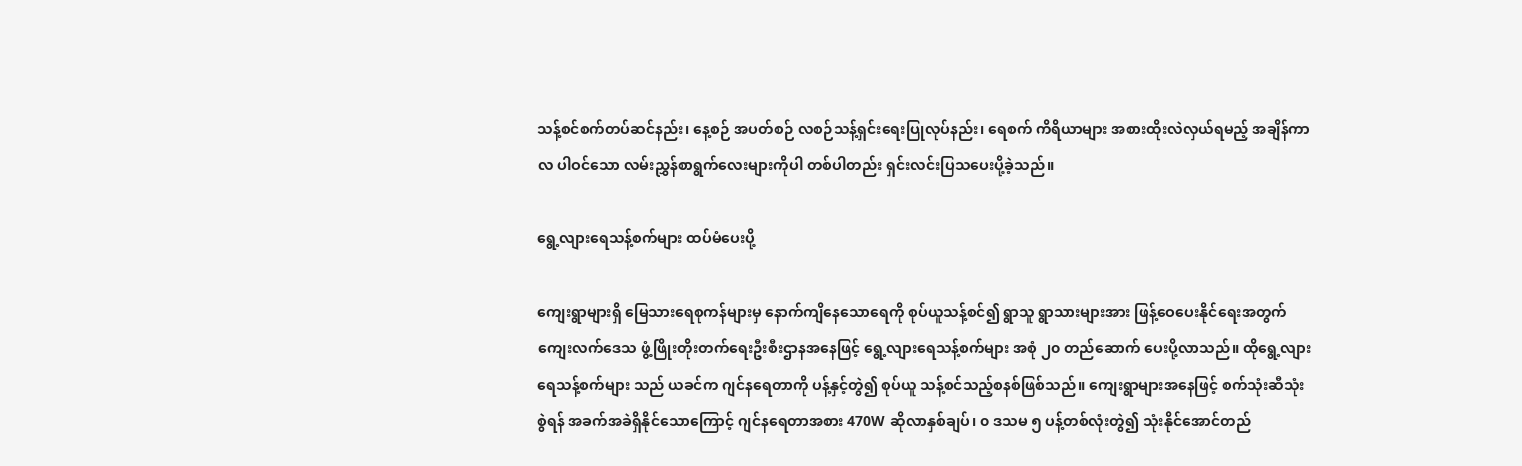သန့်စင်စက်တပ်ဆင်နည်း၊ နေ့စဉ် အပတ်စဉ် လစဉ်သန့်ရှင်းရေးပြုလုပ်နည်း၊ ရေစက် ကိရိယာများ အစားထိုးလဲလှယ်ရမည့် အချိန်ကာလ ပါဝင်သော လမ်းညွှန်စာရွက်လေးများကိုပါ တစ်ပါတည်း ရှင်းလင်းပြသပေးပို့ခဲ့သည်။

ရွေ့လျားရေသန့်စက်များ ထပ်မံပေးပို့

ကျေးရွာများရှိ မြေသားရေစုကန်များမှ နောက်ကျိနေသောရေကို စုပ်ယူသန့်စင်၍ ရွာသူ ရွာသားများအား ဖြန့်ဝေပေးနိုင်ရေးအတွက် ကျေးလက်ဒေသ ဖွံ့ဖြိုးတိုးတက်ရေးဦးစီးဌာနအနေဖြင့် ရွေ့လျားရေသန့်စက်များ အစုံ ၂၀ တည်ဆောက် ပေးပို့လာသည်။ ထိုရွေ့လျားရေသန့်စက်များ သည် ယခင်က ဂျင်နရေတာကို ပန့်နှင့်တွဲ၍ စုပ်ယူ သန့်စင်သည့်စနစ်ဖြစ်သည်။ ကျေးရွာများအနေဖြင့် စက်သုံးဆီသုံးစွဲရန် အခက်အခဲရှိနိုင်သောကြောင့် ဂျင်နရေတာအစား 470W ဆိုလာနှစ်ချပ်၊ ၀ ဒသမ ၅ ပန့်တစ်လုံးတွဲ၍ သုံးနိုင်အောင်တည်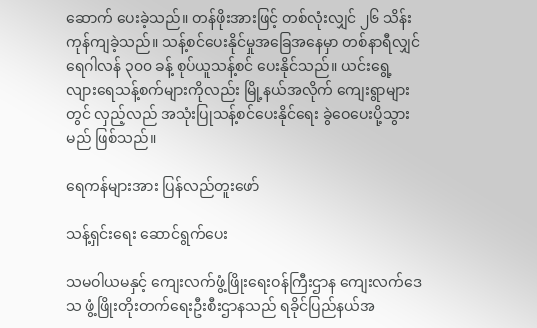ဆောက် ပေးခဲ့သည်။ တန်ဖိုးအားဖြင့် တစ်လုံးလျှင် ၂၆ သိန်း ကုန်ကျခဲ့သည်။ သန့်စင်ပေးနိုင်မှုအခြေအနေမှာ တစ်နာရီလျှင် ရေဂါလန် ၃၀၀ ခန့် စုပ်ယူသန့်စင် ပေးနိုင်သည်။ ယင်းရွေ့လျားရေသန့်စက်များကိုလည်း မြို့နယ်အလိုက် ကျေးရွာများတွင် လှည့်လည် အသုံးပြုသန့်စင်ပေးနိုင်ရေး ခွဲဝေပေးပို့သွားမည် ဖြစ်သည်။

ရေကန်များအား ပြန်လည်တူးဖော်

သန့်ရှင်းရေး ဆောင်ရွက်ပေး

သမဝါယမနှင့် ကျေးလက်ဖွံ့ဖြိုးရေးဝန်ကြီးဌာန ကျေးလက်ဒေသ ဖွံ့ဖြိုးတိုးတက်ရေးဦးစီးဌာနသည် ရခိုင်ပြည်နယ်အ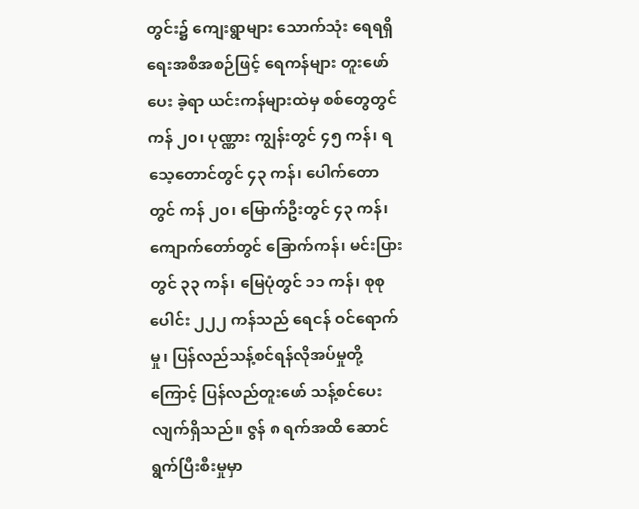တွင်း၌ ကျေးရွာများ သောက်သုံး ရေရရှိရေးအစီအစဉ်ဖြင့် ရေကန်များ တူးဖော်ပေး ခဲ့ရာ ယင်းကန်များထဲမှ စစ်တွေတွင် ကန် ၂၀၊ ပုဏ္ဏား ကျွန်းတွင် ၄၅ ကန်၊ ရသေ့တောင်တွင် ၄၃ ကန်၊ ပေါက်တောတွင် ကန် ၂၀၊ မြောက်ဦးတွင် ၄၃ ကန်၊ ကျောက်တော်တွင် ခြောက်ကန်၊ မင်းပြားတွင် ၃၃ ကန်၊ မြေပုံတွင် ၁၁ ကန်၊ စုစုပေါင်း ၂၂၂ ကန်သည် ရေငန် ဝင်ရောက်မှု၊ ပြန်လည်သန့်စင်ရန်လိုအပ်မှုတို့ ကြောင့် ပြန်လည်တူးဖော် သန့်စင်ပေးလျက်ရှိသည်။ ဇွန် ၈ ရက်အထိ ဆောင်ရွက်ပြီးစီးမှုမှာ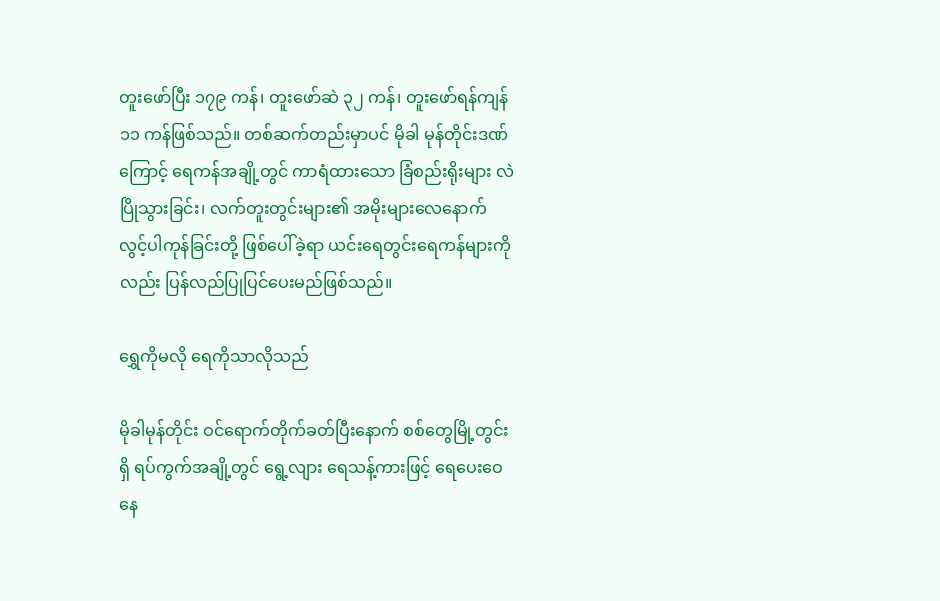တူးဖော်ပြီး ၁၇၉ ကန်၊ တူးဖော်ဆဲ ၃၂ ကန်၊ တူးဖော်ရန်ကျန် ၁၁ ကန်ဖြစ်သည်။ တစ်ဆက်တည်းမှာပင် မိုခါ မုန်တိုင်းဒဏ်ကြောင့် ရေကန်အချို့တွင် ကာရံထားသော ခြံစည်းရိုးများ လဲပြိုသွားခြင်း၊ လက်တူးတွင်းများ၏ အမိုးများလေနောက်လွင့်ပါကုန်ခြင်းတို့ ဖြစ်ပေါ်ခဲ့ရာ ယင်းရေတွင်းရေကန်များကိုလည်း ပြန်လည်ပြုပြင်ပေးမည်ဖြစ်သည်။

ရွှေကိုမလို ရေကိုသာလိုသည်

မိုခါမုန်တိုင်း ဝင်ရောက်တိုက်ခတ်ပြီးနောက် စစ်တွေမြို့တွင်းရှိ ရပ်ကွက်အချို့တွင် ရွေ့လျား ရေသန့်ကားဖြင့် ရေပေးဝေနေ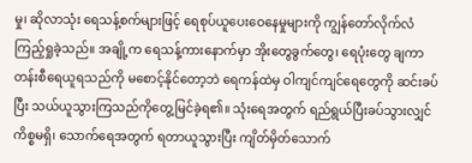မှု၊ ဆိုလာသုံး ရေသန့်စက်များဖြင့် ရေစုပ်ယူပေးဝေနေမှုများကို ကျွန်တော်လိုက်လံကြည့်ရှုခဲ့သည်။ အချို့က ရေသန့်ကားနောက်မှာ အိုးတွေခွက်တွေ၊ ရေပုံးတွေ ချကာ တန်းစီရေယူရသည်ကို မစောင့်နိုင်တော့ဘဲ ရေကန်ထဲမှ ဝါကျင်ကျင်ရေတွေကို ဆင်းခပ်ပြီး သယ်ယူသွားကြသည်ကိုတွေ့မြင်ခဲ့ရ၏။ သုံးရေအတွက် ရည်ရွယ်ပြီးခပ်သွားလျှင် ကိစ္စမရှိ၊ သောက်ရေအတွက် ရတာယူသွားပြီး ကျိတ်မှိတ်သောက်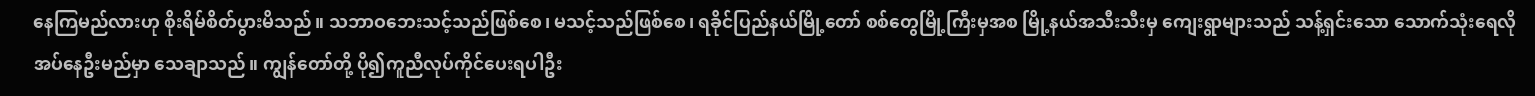နေကြမည်လားဟု စိုးရိမ်စိတ်ပွားမိသည်။ သဘာဝဘေးသင့်သည်ဖြစ်စေ၊ မသင့်သည်ဖြစ်စေ၊ ရခိုင်ပြည်နယ်မြို့တော် စစ်တွေမြို့ကြီးမှအစ မြို့နယ်အသီးသီးမှ ကျေးရွာများသည် သန့်ရှင်းသော သောက်သုံးရေလိုအပ်နေဦးမည်မှာ သေချာသည်။ ကျွန်တော်တို့ ပို၍ကူညီလုပ်ကိုင်ပေးရပါဦး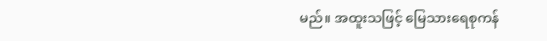မည်။ အထူးသဖြင့် မြေသားရေစုကန်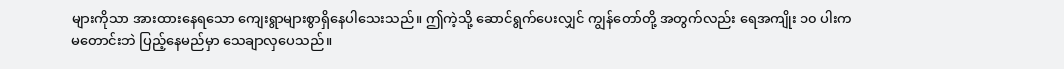များကိုသာ အားထားနေရသော ကျေးရွာများစွာရှိနေပါသေးသည်။ ဤကဲ့သို့ ဆောင်ရွက်ပေးလျှင် ကျွန်တော်တို့ အတွက်လည်း ရေအကျိုး ၁၀ ပါးက မတောင်းဘဲ ပြည့်နေမည်မှာ သေချာလှပေသည်။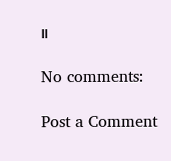။

No comments:

Post a Comment